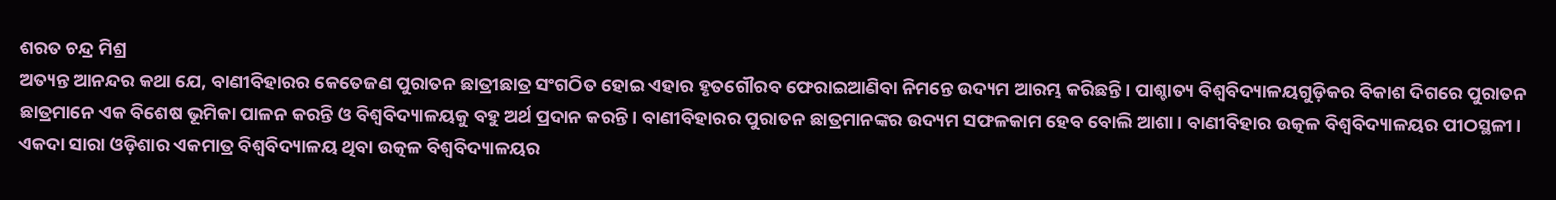ଶରତ ଚନ୍ଦ୍ର ମିଶ୍ର
ଅତ୍ୟନ୍ତ ଆନନ୍ଦର କଥା ଯେ, ବାଣୀବିହାରର କେତେଜଣ ପୁରାତନ ଛାତ୍ରୀଛାତ୍ର ସଂଗଠିତ ହୋଇ ଏହାର ହୃତଗୌରବ ଫେରାଇଆଣିବା ନିମନ୍ତେ ଉଦ୍ୟମ ଆରମ୍ଭ କରିଛନ୍ତି। ପାଶ୍ଚାତ୍ୟ ବିଶ୍ୱବିଦ୍ୟାଳୟଗୁଡ଼ିକର ବିକାଶ ଦିଗରେ ପୁରାତନ ଛାତ୍ରମାନେ ଏକ ବିଶେଷ ଭୂମିକା ପାଳନ କରନ୍ତି ଓ ବିଶ୍ୱବିଦ୍ୟାଳୟକୁ ବହୁ ଅର୍ଥ ପ୍ରଦାନ କରନ୍ତି। ବାଣୀବିହାରର ପୁରାତନ ଛାତ୍ରମାନଙ୍କର ଉଦ୍ୟମ ସଫଳକାମ ହେବ ବୋଲି ଆଶା। ବାଣୀବିହାର ଉତ୍କଳ ବିଶ୍ୱବିଦ୍ୟାଳୟର ପୀଠସ୍ଥଳୀ। ଏକଦା ସାରା ଓଡ଼ିଶାର ଏକମାତ୍ର ବିଶ୍ୱବିଦ୍ୟାଳୟ ଥିବା ଉତ୍କଳ ବିଶ୍ୱବିଦ୍ୟାଳୟର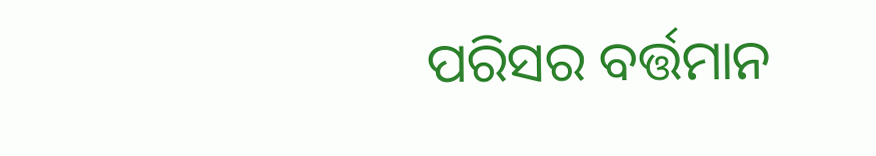ପରିସର ବର୍ତ୍ତମାନ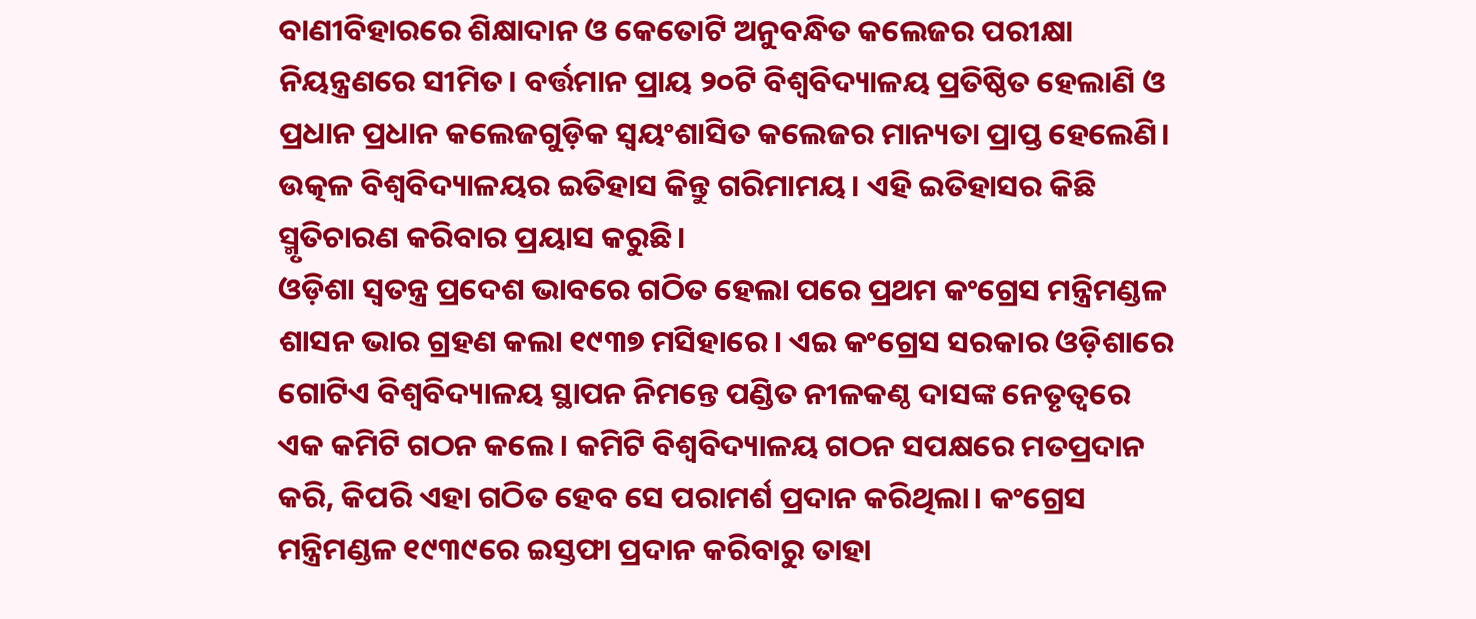ବାଣୀବିହାରରେ ଶିକ୍ଷାଦାନ ଓ କେତୋଟି ଅନୁବନ୍ଧିତ କଲେଜର ପରୀକ୍ଷା ନିୟନ୍ତ୍ରଣରେ ସୀମିତ। ବର୍ତ୍ତମାନ ପ୍ରାୟ ୨୦ଟି ବିଶ୍ୱବିଦ୍ୟାଳୟ ପ୍ରତିଷ୍ଠିତ ହେଲାଣି ଓ ପ୍ରଧାନ ପ୍ରଧାନ କଲେଜଗୁଡ଼ିକ ସ୍ବୟଂଶାସିତ କଲେଜର ମାନ୍ୟତା ପ୍ରାପ୍ତ ହେଲେଣି। ଉତ୍କଳ ବିଶ୍ୱବିଦ୍ୟାଳୟର ଇତିହାସ କିନ୍ତୁ ଗରିମାମୟ। ଏହି ଇତିହାସର କିଛି ସ୍ମୃତିଚାରଣ କରିବାର ପ୍ରୟାସ କରୁଛି।
ଓଡ଼ିଶା ସ୍ବତନ୍ତ୍ର ପ୍ରଦେଶ ଭାବରେ ଗଠିତ ହେଲା ପରେ ପ୍ରଥମ କଂଗ୍ରେସ ମନ୍ତ୍ରିମଣ୍ଡଳ ଶାସନ ଭାର ଗ୍ରହଣ କଲା ୧୯୩୭ ମସିହାରେ। ଏଇ କଂଗ୍ରେସ ସରକାର ଓଡ଼ିଶାରେ ଗୋଟିଏ ବିଶ୍ୱବିଦ୍ୟାଳୟ ସ୍ଥାପନ ନିମନ୍ତେ ପଣ୍ଡିତ ନୀଳକଣ୍ଠ ଦାସଙ୍କ ନେତୃତ୍ୱରେ ଏକ କମିଟି ଗଠନ କଲେ। କମିଟି ବିଶ୍ୱବିଦ୍ୟାଳୟ ଗଠନ ସପକ୍ଷରେ ମତପ୍ରଦାନ କରି, କିପରି ଏହା ଗଠିତ ହେବ ସେ ପରାମର୍ଶ ପ୍ରଦାନ କରିଥିଲା। କଂଗ୍ରେସ ମନ୍ତ୍ରିମଣ୍ଡଳ ୧୯୩୯ରେ ଇସ୍ତଫା ପ୍ରଦାନ କରିବାରୁ ତାହା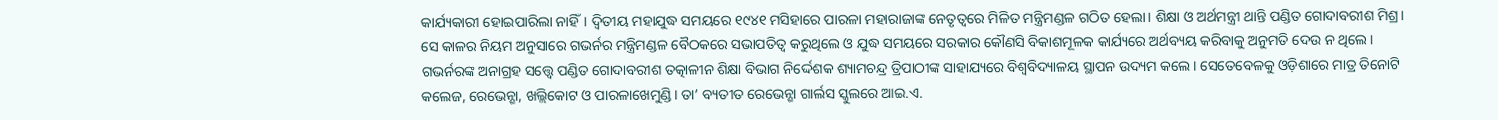କାର୍ଯ୍ୟକାରୀ ହୋଇପାରିଲା ନାହିଁ। ଦ୍ୱିତୀୟ ମହାଯୁଦ୍ଧ ସମୟରେ ୧୯୪୧ ମସିହାରେ ପାରଳା ମହାରାଜାଙ୍କ ନେତୃତ୍ୱରେ ମିଳିତ ମନ୍ତ୍ରିମଣ୍ଡଳ ଗଠିତ ହେଲା। ଶିକ୍ଷା ଓ ଅର୍ଥମନ୍ତ୍ରୀ ଥାନ୍ତି ପଣ୍ଡିତ ଗୋଦାବରୀଶ ମିଶ୍ର। ସେ କାଳର ନିୟମ ଅନୁସାରେ ଗଭର୍ନର ମନ୍ତ୍ରିମଣ୍ଡଳ ବୈଠକରେ ସଭାପତିତ୍ୱ କରୁଥିଲେ ଓ ଯୁଦ୍ଧ ସମୟରେ ସରକାର କୌଣସି ବିକାଶମୂଳକ କାର୍ଯ୍ୟରେ ଅର୍ଥବ୍ୟୟ କରିବାକୁ ଅନୁମତି ଦେଉ ନ ଥିଲେ। ଗଭର୍ନରଙ୍କ ଅନାଗ୍ରହ ସତ୍ତ୍ୱେ ପଣ୍ଡିତ ଗୋଦାବରୀଶ ତତ୍କାଳୀନ ଶିକ୍ଷା ବିଭାଗ ନିର୍ଦ୍ଦେଶକ ଶ୍ୟାମଚନ୍ଦ୍ର ତ୍ରିପାଠୀଙ୍କ ସାହାଯ୍ୟରେ ବିଶ୍ୱବିଦ୍ୟାଳୟ ସ୍ଥାପନ ଉଦ୍ୟମ କଲେ। ସେତେବେଳକୁ ଓଡ଼ିଶାରେ ମାତ୍ର ତିନୋଟି କଲେଜ, ରେଭେନ୍ଶା, ଖଲ୍ଲିକୋଟ ଓ ପାରଳାଖେମୁଣ୍ଡି। ତା’ ବ୍ୟତୀତ ରେଭେନ୍ଶା ଗାର୍ଲସ ସ୍କୁଲରେ ଆଇ.ଏ.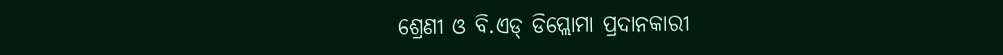ଶ୍ରେଣୀ ଓ ବି.ଏଡ୍ ଡିପ୍ଲୋମା ପ୍ରଦାନକାରୀ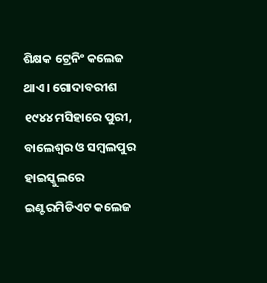ଶିକ୍ଷକ ଟ୍ରେନିଂ କଲେଜ ଥାଏ। ଗୋଦାବରୀଶ ୧୯୪୪ ମସିହାରେ ପୁରୀ, ବାଲେଶ୍ୱର ଓ ସମ୍ବଲପୁର ହାଇସ୍କୁଲରେ ଇଣ୍ଟରମିଡିଏଟ କଲେଜ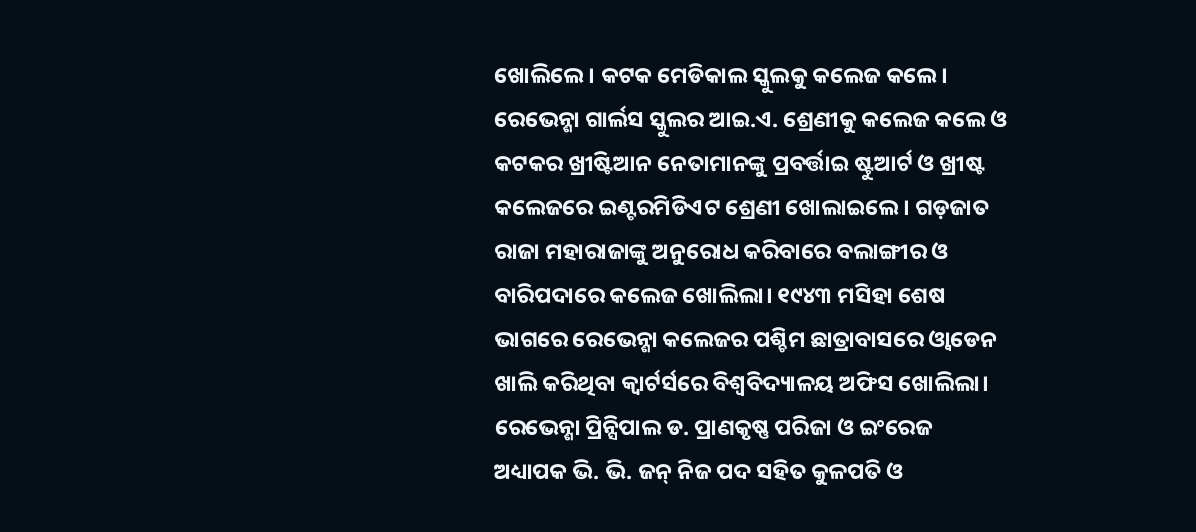ଖୋଲିଲେ। କଟକ ମେଡିକାଲ ସ୍କୁଲକୁ କଲେଜ କଲେ। ରେଭେନ୍ଶା ଗାର୍ଲସ ସ୍କୁଲର ଆଇ.ଏ. ଶ୍ରେଣୀକୁ କଲେଜ କଲେ ଓ କଟକର ଖ୍ରୀଷ୍ଟିଆନ ନେତାମାନଙ୍କୁ ପ୍ରବର୍ତ୍ତାଇ ଷ୍ଟୁଆର୍ଟ ଓ ଖ୍ରୀଷ୍ଟ କଲେଜରେ ଇଣ୍ଟରମିଡିଏଟ ଶ୍ରେଣୀ ଖୋଲାଇଲେ। ଗଡ଼ଜାତ ରାଜା ମହାରାଜାଙ୍କୁ ଅନୁରୋଧ କରିବାରେ ବଲାଙ୍ଗୀର ଓ ବାରିପଦାରେ କଲେଜ ଖୋଲିଲା। ୧୯୪୩ ମସିହା ଶେଷ ଭାଗରେ ରେଭେନ୍ଶା କଲେଜର ପଶ୍ଚିମ ଛାତ୍ରାବାସରେ ଓ୍ବାଡେନ ଖାଲି କରିଥିବା କ୍ୱାର୍ଟର୍ସରେ ବିଶ୍ୱବିଦ୍ୟାଳୟ ଅଫିସ ଖୋଲିଲା। ରେଭେନ୍ଶା ପ୍ରିନ୍ସିପାଲ ଡ. ପ୍ରାଣକୃଷ୍ଣ ପରିଜା ଓ ଇଂରେଜ ଅଧ୍ୟାପକ ଭି. ଭି. ଜନ୍ ନିଜ ପଦ ସହିତ କୁଳପତି ଓ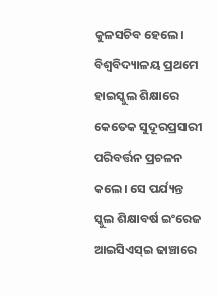କୁଳସଚିବ ହେଲେ।
ବିଶ୍ୱବିଦ୍ୟାଳୟ ପ୍ରଥମେ ହାଇସ୍କୁଲ ଶିକ୍ଷାରେ କେତେକ ସୁଦୂରପ୍ରସାରୀ ପରିବର୍ତ୍ତନ ପ୍ରଚଳନ କଲେ। ସେ ପର୍ଯ୍ୟନ୍ତ ସ୍କୁଲ ଶିକ୍ଷାବର୍ଷ ଇଂରେଜ ଆଇସିଏସ୍ଇ ଢାଞ୍ଚାରେ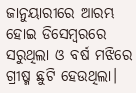ଜାନୁୟାରୀରେ ଆରମ୍ଭ ହୋଇ ଡିସେମ୍ବରରେ ସରୁଥିଲା ଓ ବର୍ଷ ମଝିରେ ଗ୍ରୀଷ୍ମ ଛୁଟି ହେଉଥିଲା।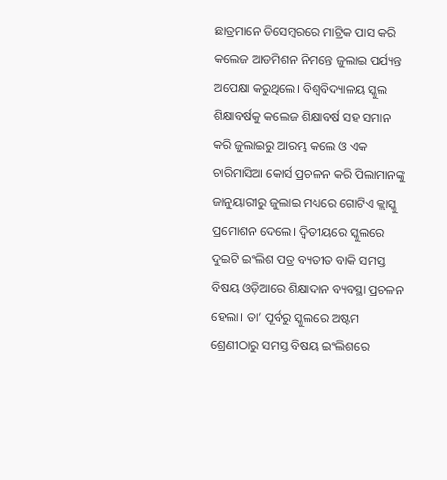ଛାତ୍ରମାନେ ଡିସେମ୍ବରରେ ମାଟ୍ରିକ ପାସ କରି କଲେଜ ଆଡମିଶନ ନିମନ୍ତେ ଜୁଲାଇ ପର୍ଯ୍ୟନ୍ତ ଅପେକ୍ଷା କରୁଥିଲେ। ବିଶ୍ୱବିଦ୍ୟାଳୟ ସ୍କୁଲ ଶିକ୍ଷାବର୍ଷକୁ କଲେଜ ଶିକ୍ଷାବର୍ଷ ସହ ସମାନ କରି ଜୁଲାଇରୁ ଆରମ୍ଭ କଲେ ଓ ଏକ ଚାରିମାସିଆ କୋର୍ସ ପ୍ରଚଳନ କରି ପିଲାମାନଙ୍କୁ ଜାନୁୟାରୀରୁ ଜୁଲାଇ ମଧ୍ୟରେ ଗୋଟିଏ କ୍ଲାସ୍କୁ ପ୍ରମୋଶନ ଦେଲେ। ଦ୍ୱିତୀୟରେ ସ୍କୁଲରେ ଦୁଇଟି ଇଂଲିଶ ପତ୍ର ବ୍ୟତୀତ ବାକି ସମସ୍ତ ବିଷୟ ଓଡ଼ିଆରେ ଶିକ୍ଷାଦାନ ବ୍ୟବସ୍ଥା ପ୍ରଚଳନ ହେଲା। ତା’ ପୂର୍ବରୁ ସ୍କୁଲରେ ଅଷ୍ଟମ ଶ୍ରେଣୀଠାରୁ ସମସ୍ତ ବିଷୟ ଇଂଲିଶରେ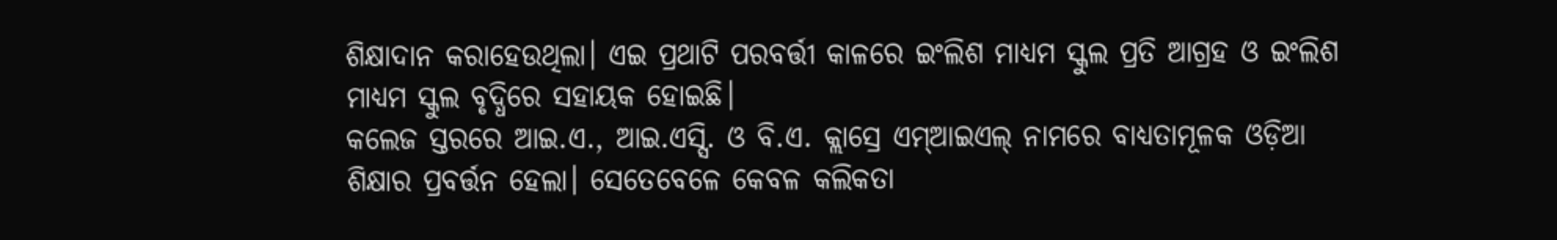ଶିକ୍ଷାଦାନ କରାହେଉଥିଲା। ଏଇ ପ୍ରଥାଟି ପରବର୍ତ୍ତୀ କାଳରେ ଇଂଲିଶ ମାଧ୍ୟମ ସ୍କୁଲ ପ୍ରତି ଆଗ୍ରହ ଓ ଇଂଲିଶ ମାଧ୍ୟମ ସ୍କୁଲ ବୃଦ୍ଧିରେ ସହାୟକ ହୋଇଛି।
କଲେଜ ସ୍ତରରେ ଆଇ.ଏ., ଆଇ.ଏସ୍ସି. ଓ ବି.ଏ. କ୍ଲାସ୍ରେ ଏମ୍ଆଇଏଲ୍ ନାମରେ ବାଧ୍ୟତାମୂଳକ ଓଡ଼ିଆ ଶିକ୍ଷାର ପ୍ରବର୍ତ୍ତନ ହେଲା। ସେତେବେଳେ କେବଳ କଲିକତା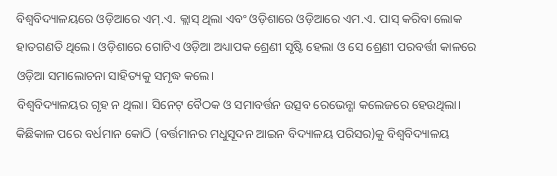ବିଶ୍ୱବିଦ୍ୟାଳୟରେ ଓଡ଼ିଆରେ ଏମ୍.ଏ. କ୍ଲାସ୍ ଥିଲା ଏବଂ ଓଡ଼ିଶାରେ ଓଡ଼ିଆରେ ଏମ.ଏ. ପାସ୍ କରିବା ଲୋକ ହାତଗଣତି ଥିଲେ। ଓଡ଼ିଶାରେ ଗୋଟିଏ ଓଡ଼ିଆ ଅଧ୍ୟାପକ ଶ୍ରେଣୀ ସୃଷ୍ଟି ହେଲା ଓ ସେ ଶ୍ରେଣୀ ପରବର୍ତ୍ତୀ କାଳରେ ଓଡ଼ିଆ ସମାଲୋଚନା ସାହିତ୍ୟକୁ ସମୃଦ୍ଧ କଲେ।
ବିଶ୍ୱବିଦ୍ୟାଳୟର ଗୃହ ନ ଥିଲା। ସିନେଟ୍ ବୈଠକ ଓ ସମାବର୍ତ୍ତନ ଉତ୍ସବ ରେଭେନ୍ଶା କଲେଜରେ ହେଉଥିଲା। କିଛିକାଳ ପରେ ବର୍ଧମାନ କୋଠି (ବର୍ତ୍ତମାନର ମଧୁସୂଦନ ଆଇନ ବିଦ୍ୟାଳୟ ପରିସର)କୁ ବିଶ୍ୱବିଦ୍ୟାଳୟ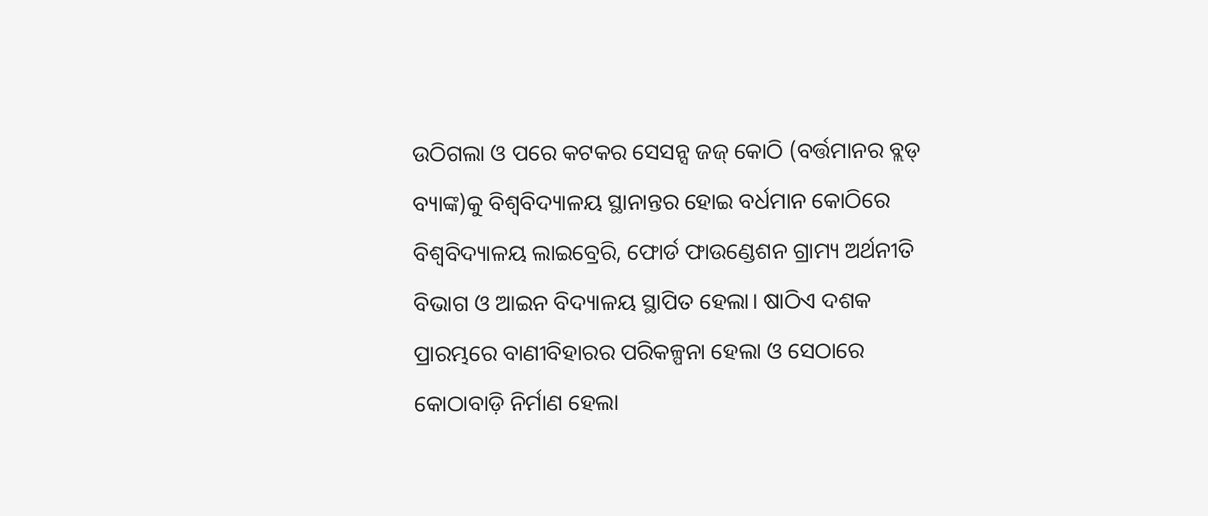ଉଠିଗଲା ଓ ପରେ କଟକର ସେସନ୍ସ ଜଜ୍ କୋଠି (ବର୍ତ୍ତମାନର ବ୍ଲଡ୍ ବ୍ୟାଙ୍କ)କୁ ବିଶ୍ୱବିଦ୍ୟାଳୟ ସ୍ଥାନାନ୍ତର ହୋଇ ବର୍ଧମାନ କୋଠିରେ ବିଶ୍ୱବିଦ୍ୟାଳୟ ଲାଇବ୍ରେରି, ଫୋର୍ଡ ଫାଉଣ୍ଡେଶନ ଗ୍ରାମ୍ୟ ଅର୍ଥନୀତି ବିଭାଗ ଓ ଆଇନ ବିଦ୍ୟାଳୟ ସ୍ଥାପିତ ହେଲା। ଷାଠିଏ ଦଶକ ପ୍ରାରମ୍ଭରେ ବାଣୀବିହାରର ପରିକଳ୍ପନା ହେଲା ଓ ସେଠାରେ କୋଠାବାଡ଼ି ନିର୍ମାଣ ହେଲା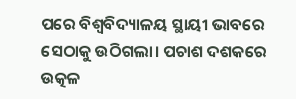ପରେ ବିଶ୍ୱବିଦ୍ୟାଳୟ ସ୍ଥାୟୀ ଭାବରେ ସେଠାକୁ ଉଠିଗଲା। ପଚାଶ ଦଶକରେ ଉତ୍କଳ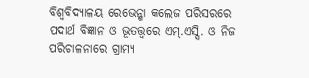ବିଶ୍ୱବିଦ୍ୟାଳୟ ରେଭେନ୍ଶା କଲେଜ ପରିସରରେ ପଦାର୍ଥ ବିଜ୍ଞାନ ଓ ଭୂତତ୍ତ୍ୱରେ ଏମ୍.ଏସ୍ସି. ଓ ନିଜ ପରିଚାଳନାରେ ଗ୍ରାମ୍ୟ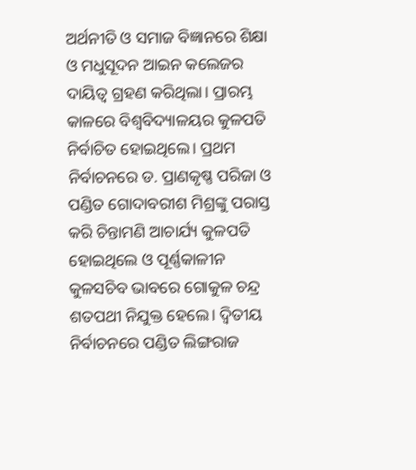ଅର୍ଥନୀତି ଓ ସମାଜ ବିଜ୍ଞାନରେ ଶିକ୍ଷା ଓ ମଧୁସୂଦନ ଆଇନ କଲେଜର ଦାୟିତ୍ୱ ଗ୍ରହଣ କରିଥିଲା। ପ୍ରାରମ୍ଭ କାଳରେ ବିଶ୍ୱବିଦ୍ୟାଳୟର କୁଳପତି ନିର୍ବାଚିତ ହୋଇଥିଲେ। ପ୍ରଥମ ନିର୍ବାଚନରେ ଡ. ପ୍ରାଣକୃଷ୍ଣ ପରିଜା ଓ ପଣ୍ଡିତ ଗୋଦାବରୀଶ ମିଶ୍ରଙ୍କୁ ପରାସ୍ତ କରି ଚିନ୍ତାମଣି ଆଚାର୍ଯ୍ୟ କୁଳପତି ହୋଇଥିଲେ ଓ ପୂର୍ଣ୍ଣକାଳୀନ କୁଳସଚିବ ଭାବରେ ଗୋକୁଳ ଚନ୍ଦ୍ର ଶତପଥୀ ନିଯୁକ୍ତ ହେଲେ। ଦ୍ୱିତୀୟ ନିର୍ବାଚନରେ ପଣ୍ଡିତ ଲିଙ୍ଗରାଜ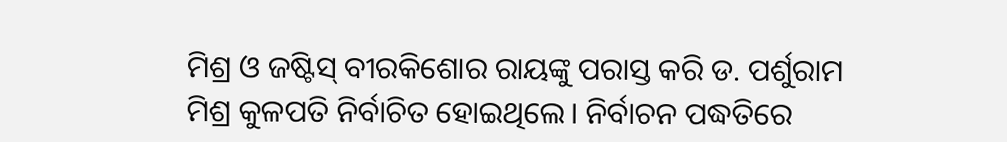ମିଶ୍ର ଓ ଜଷ୍ଟିସ୍ ବୀରକିଶୋର ରାୟଙ୍କୁ ପରାସ୍ତ କରି ଡ. ପର୍ଶୁରାମ ମିଶ୍ର କୁଳପତି ନିର୍ବାଚିତ ହୋଇଥିଲେ। ନିର୍ବାଚନ ପଦ୍ଧତିରେ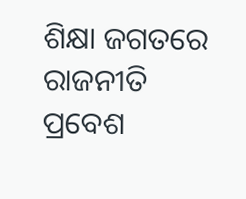ଶିକ୍ଷା ଜଗତରେ ରାଜନୀତି ପ୍ରବେଶ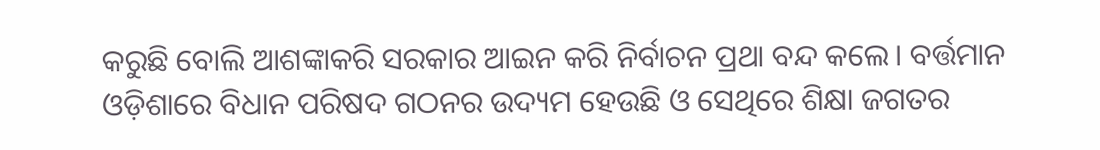କରୁଛି ବୋଲି ଆଶଙ୍କାକରି ସରକାର ଆଇନ କରି ନିର୍ବାଚନ ପ୍ରଥା ବନ୍ଦ କଲେ। ବର୍ତ୍ତମାନ ଓଡ଼ିଶାରେ ବିଧାନ ପରିଷଦ ଗଠନର ଉଦ୍ୟମ ହେଉଛି ଓ ସେଥିରେ ଶିକ୍ଷା ଜଗତର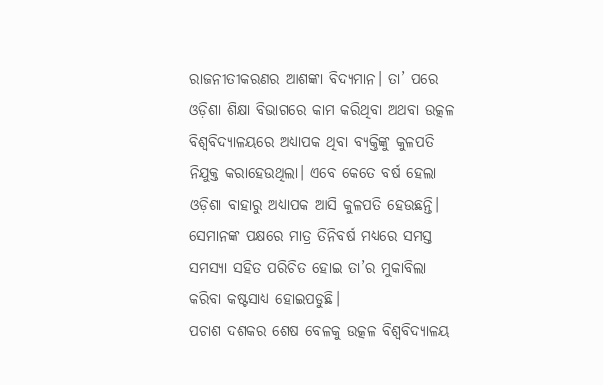ରାଜନୀତୀକରଣର ଆଶଙ୍କା ବିଦ୍ୟମାନ। ତା’ ପରେ ଓଡ଼ିଶା ଶିକ୍ଷା ବିଭାଗରେ କାମ କରିଥିବା ଅଥବା ଉତ୍କଳ ବିଶ୍ୱବିଦ୍ୟାଳୟରେ ଅଧ୍ୟାପକ ଥିବା ବ୍ୟକ୍ତିଙ୍କୁ କୁଳପତି ନିଯୁକ୍ତ କରାହେଉଥିଲା। ଏବେ କେତେ ବର୍ଷ ହେଲା ଓଡ଼ିଶା ବାହାରୁ ଅଧ୍ୟାପକ ଆସି କୁଳପତି ହେଉଛନ୍ତି। ସେମାନଙ୍କ ପକ୍ଷରେ ମାତ୍ର ତିନିବର୍ଷ ମଧ୍ୟରେ ସମସ୍ତ ସମସ୍ୟା ସହିତ ପରିଚିତ ହୋଇ ତା’ର ମୁକାବିଲା କରିବା କଷ୍ଟସାଧ୍ୟ ହୋଇପଡୁଛି।
ପଚାଶ ଦଶକର ଶେଷ ବେଳକୁ ଉତ୍କଳ ବିଶ୍ୱବିଦ୍ୟାଳୟ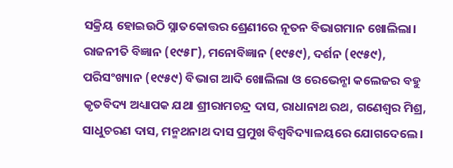ସକ୍ରିୟ ହୋଇଉଠି ସ୍ନାତକୋତ୍ତର ଶ୍ରେଣୀରେ ନୂତନ ବିଭାଗମାନ ଖୋଲିଲା। ରାଜନୀତି ବିଜ୍ଞାନ (୧୯୫୮), ମନୋବିଜ୍ଞାନ (୧୯୫୯), ଦର୍ଶନ (୧୯୫୯), ପରିସଂଖ୍ୟାନ (୧୯୫୯) ବିଭାଗ ଆଦି ଖୋଲିଲା ଓ ରେଭେନ୍ଶା କଲେଜର ବହୁ କୃତବିଦ୍ୟ ଅଧ୍ୟାପକ ଯଥା ଶ୍ରୀରାମଚନ୍ଦ୍ର ଦାସ, ରାଧାନାଥ ରଥ, ଗଣେଶ୍ୱର ମିଶ୍ର, ସାଧୁଚରଣ ଦାସ, ମନ୍ମଥନାଥ ଦାସ ପ୍ରମୁଖ ବିଶ୍ୱବିଦ୍ୟାଳୟରେ ଯୋଗଦେଲେ।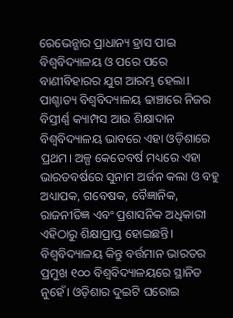ରେଭେନ୍ଶାର ପ୍ରାଧାନ୍ୟ ହ୍ରାସ ପାଇ ବିଶ୍ୱବିଦ୍ୟାଳୟ ଓ ପରେ ପରେ ବାଣୀବିହାରର ଯୁଗ ଆରମ୍ଭ ହେଲା। ପାଶ୍ଚାତ୍ୟ ବିଶ୍ୱବିଦ୍ୟାଳୟ ଢାଞ୍ଚାରେ ନିଜର ବିସ୍ତୀର୍ଣ୍ଣ କ୍ୟାମ୍ପସ ଆଉ ଶିକ୍ଷାଦାନ ବିଶ୍ୱବିଦ୍ୟାଳୟ ଭାବରେ ଏହା ଓଡ଼ିଶାରେ ପ୍ରଥମ। ଅଳ୍ପ କେତେବର୍ଷ ମଧ୍ୟରେ ଏହା ଭାରତବର୍ଷରେ ସୁନାମ ଅର୍ଜନ କଲା ଓ ବହୁ ଅଧ୍ୟାପକ, ଗବେଷକ, ବୈଜ୍ଞାନିକ, ରାଜନୀତିଜ୍ଞ ଏବଂ ପ୍ରଶାସନିକ ଅଧିକାରୀ ଏହିଠାରୁ ଶିକ୍ଷାପ୍ରାପ୍ତ ହୋଇଛନ୍ତି।
ବିଶ୍ୱବିଦ୍ୟାଳୟ କିନ୍ତୁ ବର୍ତ୍ତମାନ ଭାରତର ପ୍ରମୁଖ ୧୦୦ ବିଶ୍ୱବିଦ୍ୟାଳୟରେ ସ୍ଥାନିତ ନୁହେଁ। ଓଡ଼ିଶାର ଦୁଇଟି ଘରୋଇ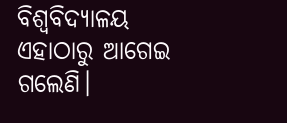ବିଶ୍ୱବିଦ୍ୟାଳୟ ଏହାଠାରୁ ଆଗେଇ ଗଲେଣି।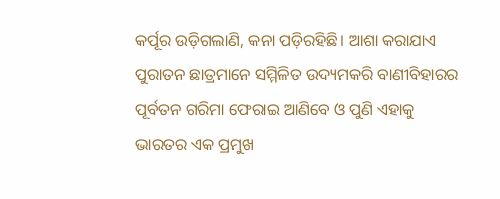କର୍ପୂର ଉଡ଼ିଗଲାଣି, କନା ପଡ଼ିରହିଛି। ଆଶା କରାଯାଏ ପୁରାତନ ଛାତ୍ରମାନେ ସମ୍ମିଳିତ ଉଦ୍ୟମକରି ବାଣୀବିହାରର ପୂର୍ବତନ ଗରିମା ଫେରାଇ ଆଣିବେ ଓ ପୁଣି ଏହାକୁ ଭାରତର ଏକ ପ୍ରମୁଖ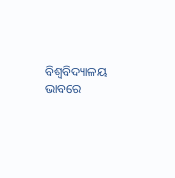ବିଶ୍ୱବିଦ୍ୟାଳୟ ଭାବରେ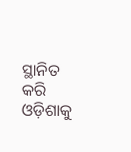ସ୍ଥାନିତ କରି ଓଡ଼ିଶାକୁ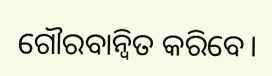ଗୌରବାନ୍ବିତ କରିବେ।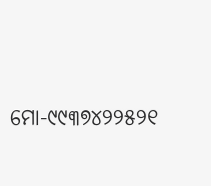ମୋ-୯୯୩୭୪୨୨୫୨୧